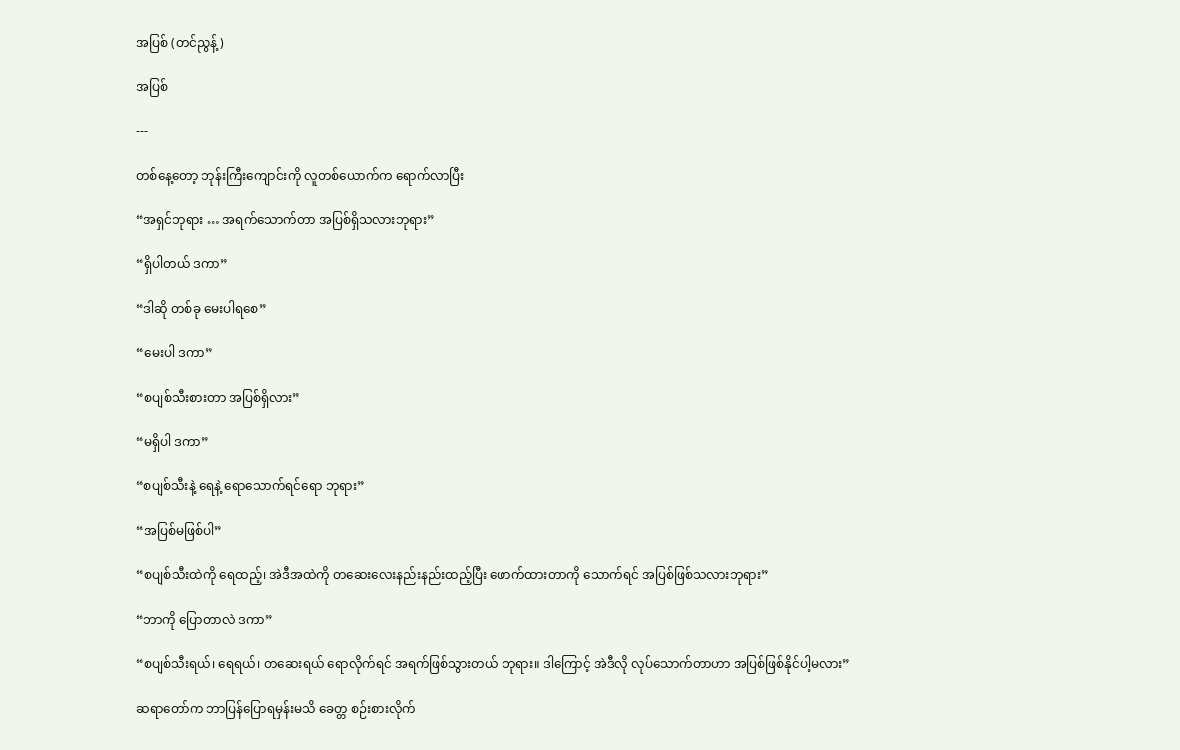အပြစ် (တင်ညွန့်)

အပြစ်

---

တစ်နေ့တော့ ဘုန်းကြီးကျောင်းကို လူတစ်ယောက်က ရောက်လာပြီး

“အရှင်ဘုရား … အရက်သောက်တာ အပြစ်ရှိသလားဘုရား”

“ရှိပါတယ် ဒကာ”

“ဒါဆို တစ်ခု မေးပါရစေ”

“မေးပါ ဒကာ”

“စပျစ်သီးစားတာ အပြစ်ရှိလား”

“မရှိပါ ဒကာ”

“စပျစ်သီးနဲ့ ရေနဲ့ ရောသောက်ရင်ရော ဘုရား”

“အပြစ်မဖြစ်ပါ”

“စပျစ်သီးထဲကို ရေထည့်၊ အဲဒီအထဲကို တဆေးလေးနည်းနည်းထည့်ပြီး ဖောက်ထားတာကို သောက်ရင် အပြစ်ဖြစ်သလားဘုရား”

“ဘာကို ပြောတာလဲ ဒကာ”

“စပျစ်သီးရယ်၊ ရေရယ်၊ တဆေးရယ် ရောလိုက်ရင် အရက်ဖြစ်သွားတယ် ဘုရား။ ဒါကြောင့် အဲဒီလို လုပ်သောက်တာဟာ အပြစ်ဖြစ်နိုင်ပါ့မလား”

ဆရာတော်က ဘာပြန်ပြောရမှန်းမသိ ခေတ္တ စဉ်းစားလိုက်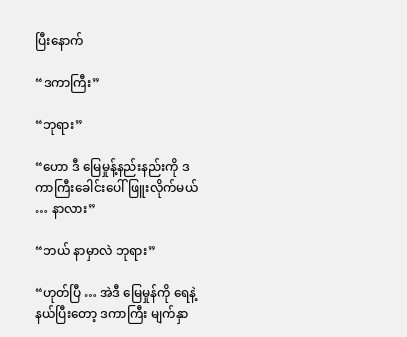ပြီးနောက်

“ဒကာကြီး”

“ဘုရား”

“ဟော ဒီ မြေမှုန့်နည်းနည်းကို ဒကာကြီးခေါင်းပေါ် ဖြူးလိုက်မယ် … နာလား”

“ဘယ် နာမှာလဲ ဘုရား”

“ဟုတ်ပြီ … အဲဒီ မြေမှုန်ကို ရေနဲ့ နယ်ပြီးတော့ ဒကာကြီး မျက်နှာ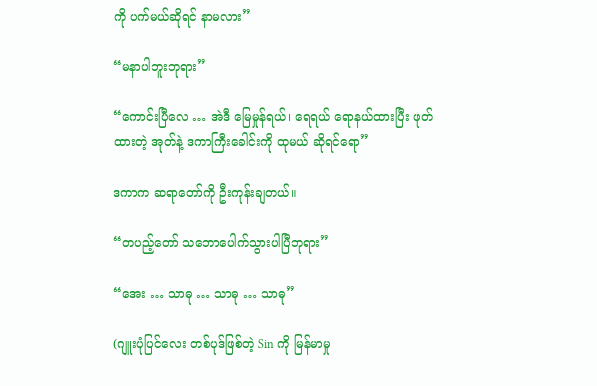ကို ပက်မယ်ဆိုရင် နာမလား”

“မနာပါဘူးဘုရား”

“ကောင်းပြီလေ … အဲဒီ မြေမှုန်ရယ်၊ ရေရယ် ရောနယ်ထားပြီး ဖုတ်ထားတဲ့ အုတ်နဲ့ ဒကာကြီးခေါင်းကို ထုမယ် ဆိုရင်ရော”

ဒကာက ဆရာတော်ကို ဦးကုန်းချတယ်။

“တပည့်တော် သဘောပေါက်သွားပါပြီဘုရား”

“အေး … သာဓု … သာဓု … သာဓု”

(ဂျူးပုံပြင်လေး တစ်ပုဒ်ဖြစ်တဲ့ Sin ကို မြန်မာမှု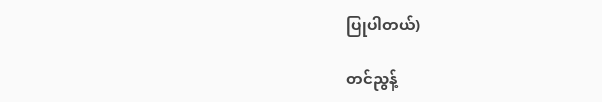ပြုပါတယ်)

တင်ညွန့်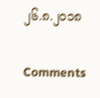၂၆.၈.၂၀၁၈

Comments